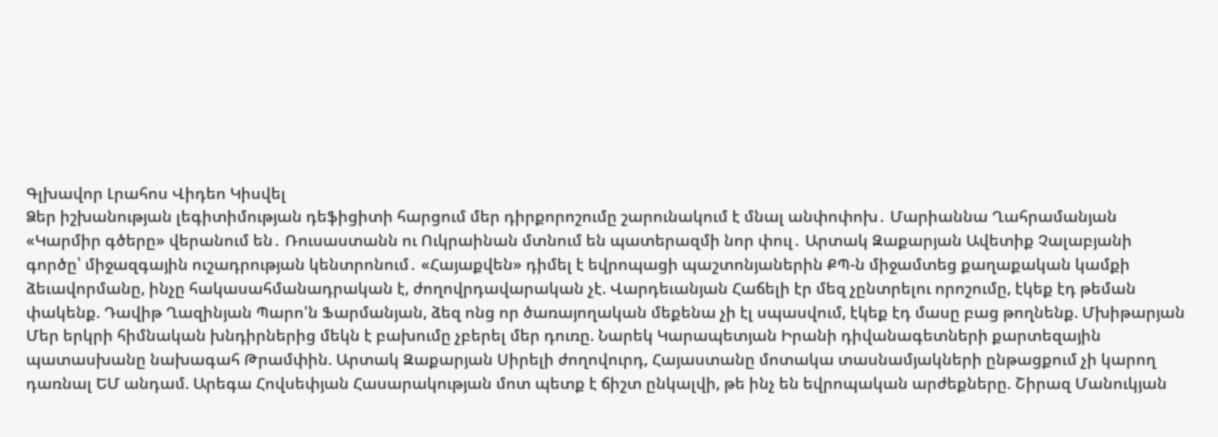Գլխավոր Լրահոս Վիդեո Կիսվել
Ձեր իշխանության լեգիտիմության դեֆիցիտի հարցում մեր դիրքորոշումը շարունակում է մնալ անփոփոխ․ Մարիաննա Ղահրամանյան «Կարմիր գծերը» վերանում են․ Ռուսաստանն ու Ուկրաինան մտնում են պատերազմի նոր փուլ․ Արտակ Զաքարյան Ավետիք Չալաբյանի գործը՝ միջազգային ուշադրության կենտրոնում․ «Հայաքվեն» դիմել է եվրոպացի պաշտոնյաներին ՔՊ-ն միջամտեց քաղաքական կամքի ձեւավորմանը, ինչը հակասահմանադրական է, ժողովրդավարական չէ. Վարդեւանյան Հաճելի էր մեզ չընտրելու որոշումը, էկեք էդ թեման փակենք. Դավիթ Ղազինյան Պարո'ն Ֆարմանյան, ձեզ ոնց որ ծառայողական մեքենա չի էլ սպասվում, էկեք էդ մասը բաց թողնենք. Մխիթարյան Մեր երկրի հիմնական խնդիրներից մեկն է բախումը չբերել մեր դուռը. Նարեկ Կարապետյան Իրանի դիվանագետների քարտեզային պատասխանը նախագահ Թրամփին. Արտակ Զաքարյան Սիրելի ժողովուրդ, Հայաստանը մոտակա տասնամյակների ընթացքում չի կարող դառնալ ԵՄ անդամ. Արեգա Հովսեփյան Հասարակության մոտ պետք է ճիշտ ընկալվի, թե ինչ են եվրոպական արժեքները. Շիրազ Մանուկյան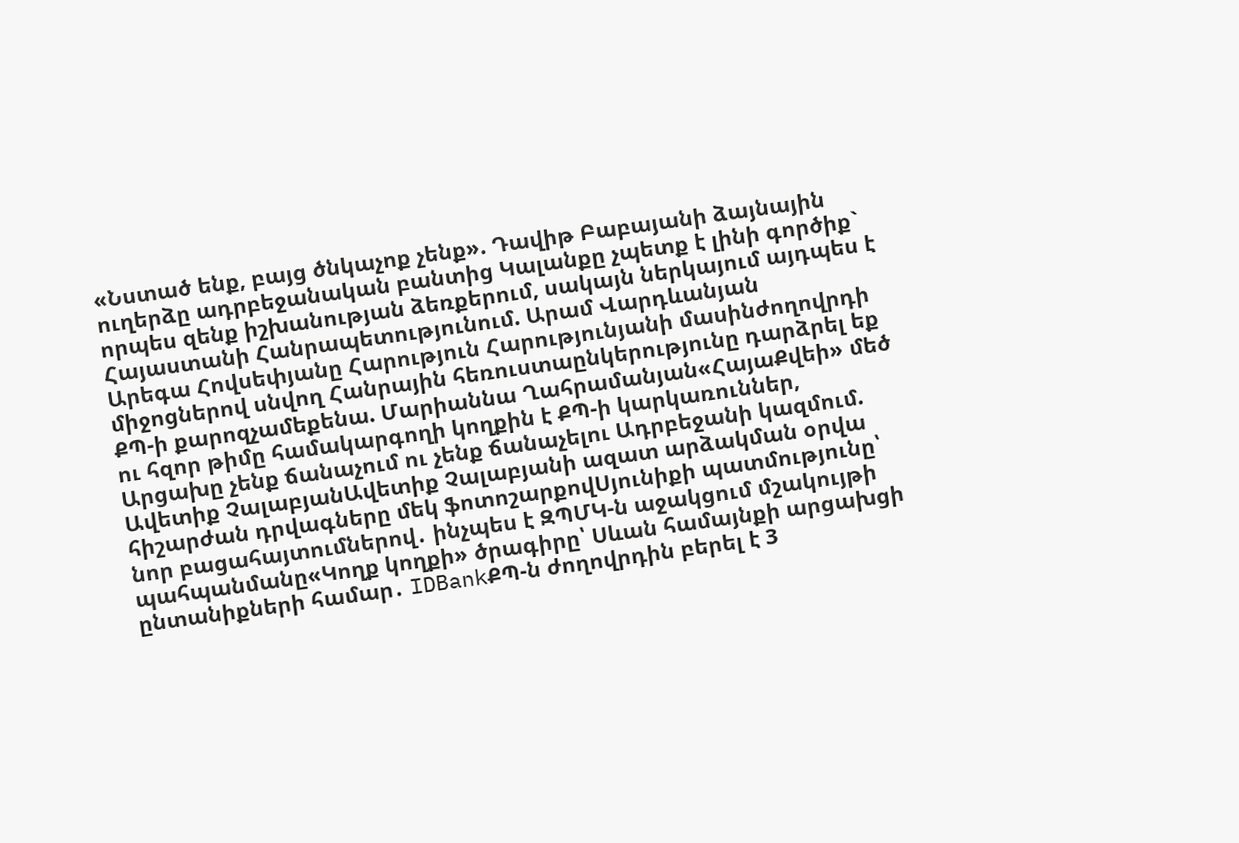«Նստած ենք, բայց ծնկաչոք չենք». Դավիթ Բաբայանի ձայնային ուղերձը ադրբեջանական բանտից Կալանքը չպետք է լինի գործիք` որպես զենք իշխանության ձեռքերում, սակայն ներկայում այդպես է Հայաստանի Հանրապետությունում. Արամ Վարդևանյան
Արեգա Հովսեփյանը Հարություն Հարությունյանի մասինժողովրդի միջոցներով սնվող Հանրային հեռուստաընկերությունը դարձրել եք ՔՊ-ի քարոզչամեքենա. Մարիաննա Ղահրամանյան«ՀայաՔվեի» մեծ ու հզոր թիմը համակարգողի կողքին է ՔՊ-ի կարկառուններ, Արցախը չենք ճանաչում ու չենք ճանաչելու Ադրբեջանի կազմում. Ավետիք ՉալաբյանԱվետիք Չալաբյանի ազատ արձակման օրվա հիշարժան դրվագները մեկ ֆոտոշարքովՍյունիքի պատմությունը՝ նոր բացահայտումներով․ ինչպես է ԶՊՄԿ-ն աջակցում մշակույթի պահպանմանը«Կողք կողքի» ծրագիրը՝ Սևան համայնքի արցախցի ընտանիքների համար․ IDBankՔՊ-ն ժողովրդին բերել է 3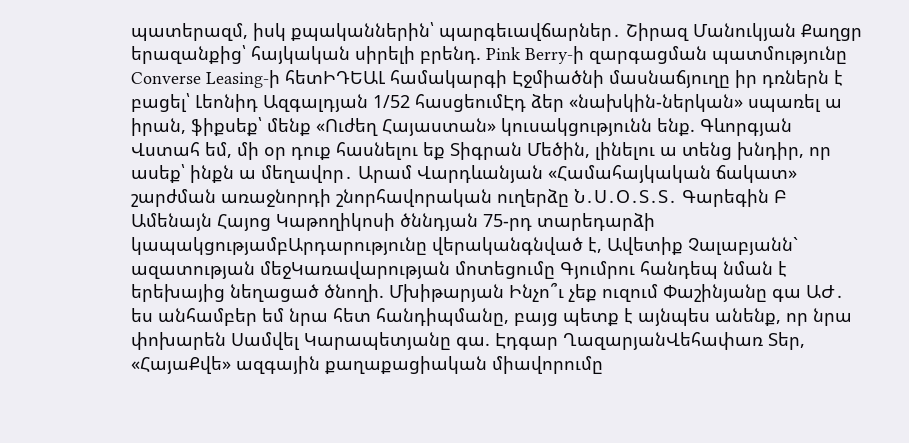պատերազմ, իսկ քպականներին՝ պարգեւավճարներ․ Շիրազ Մանուկյան Քաղցր երազանքից՝ հայկական սիրելի բրենդ. Pink Berry-ի զարգացման պատմությունը Converse Leasing-ի հետԻԴԵԱԼ համակարգի Էջմիածնի մասնաճյուղը իր դռներն է բացել՝ Լեոնիդ Ազգալդյան 1/52 հասցեումԷդ ձեր «նախկին-ներկան» սպառել ա իրան, ֆիքսեք՝ մենք «Ուժեղ Հայաստան» կուսակցությունն ենք. Գևորգյան Վստահ եմ, մի օր դուք հասնելու եք Տիգրան Մեծին, լինելու ա տենց խնդիր, որ ասեք՝ ինքն ա մեղավոր․ Արամ Վարդևանյան «Համահայկական ճակատ» շարժման առաջնորդի շնորհավորական ուղերձը Ն․Ս․Օ․Տ․Տ․ Գարեգին Բ Ամենայն Հայոց Կաթողիկոսի ծննդյան 75-րդ տարեդարձի կապակցությամբԱրդարությունը վերականգնված է, Ավետիք Չալաբյանն` ազատության մեջԿառավարության մոտեցումը Գյումրու հանդեպ նման է երեխայից նեղացած ծնողի. Մխիթարյան Ինչո՞ւ չեք ուզում Փաշինյանը գա ԱԺ․ ես անհամբեր եմ նրա հետ հանդիպմանը, բայց պետք է այնպես անենք, որ նրա փոխարեն Սամվել Կարապետյանը գա. Էդգար ՂազարյանՎեհափառ Տեր, «ՀայաՔվե» ազգային քաղաքացիական միավորումը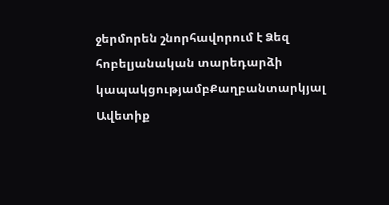ջերմորեն շնորհավորում է Ձեզ հոբելյանական տարեդարձի կապակցությամբՔաղբանտարկյալ Ավետիք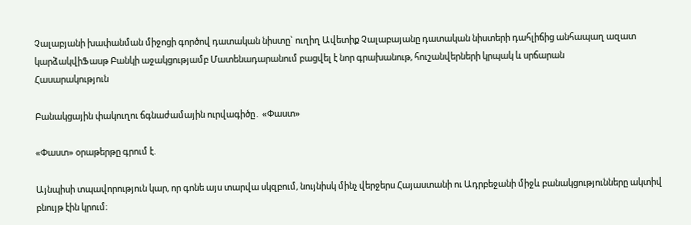Չալաբյանի խափանման միջոցի գործով դատական նիստը` ուղիղ Ավետիք Չալաբայանը դատական նիստերի դահլիճից անհապաղ ազատ կարձակվիՖասթ Բանկի աջակցությամբ Մատենադարանում բացվել է նոր գրախանութ, հուշանվերների կրպակ և սրճարան
Հասարակություն

Բանակցային փակուղու ճգնաժամային ուրվագիծը․ «Փաստ»

«Փաստ» օրաթերթը գրում է.

Այնպիսի տպավորություն կար, որ գոնե այս տարվա սկզբում, նույնիսկ մինչ վերջերս Հայաստանի ու Ադրբեջանի միջև բանակցությունները ակտիվ բնույթ էին կրում։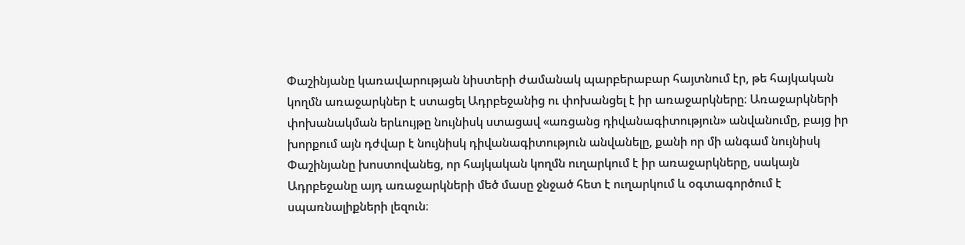Փաշինյանը կառավարության նիստերի ժամանակ պարբերաբար հայտնում էր, թե հայկական կողմն առաջարկներ է ստացել Ադրբեջանից ու փոխանցել է իր առաջարկները։ Առաջարկների փոխանակման երևույթը նույնիսկ ստացավ «առցանց դիվանագիտություն» անվանումը, բայց իր խորքում այն դժվար է նույնիսկ դիվանագիտություն անվանելը, քանի որ մի անգամ նույնիսկ Փաշինյանը խոստովանեց, որ հայկական կողմն ուղարկում է իր առաջարկները, սակայն Ադրբեջանը այդ առաջարկների մեծ մասը ջնջած հետ է ուղարկում և օգտագործում է սպառնալիքների լեզուն։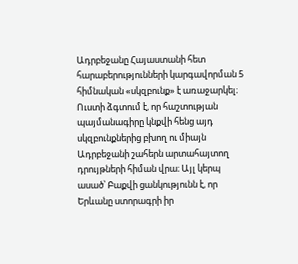Ադրբեջանը Հայաստանի հետ հարաբերությունների կարգավորման 5 հիմնական «սկզբունք» է առաջարկել։ Ուստի ձգտում է, որ հաշտության պայմանագիրը կնքվի հենց այդ սկզբունքներից բխող ու միայն Ադրբեջանի շահերն արտահայտող դրույթների հիման վրա։ Այլ կերպ ասած՝ Բաքվի ցանկությունն է, որ Երևանը ստորագրի իր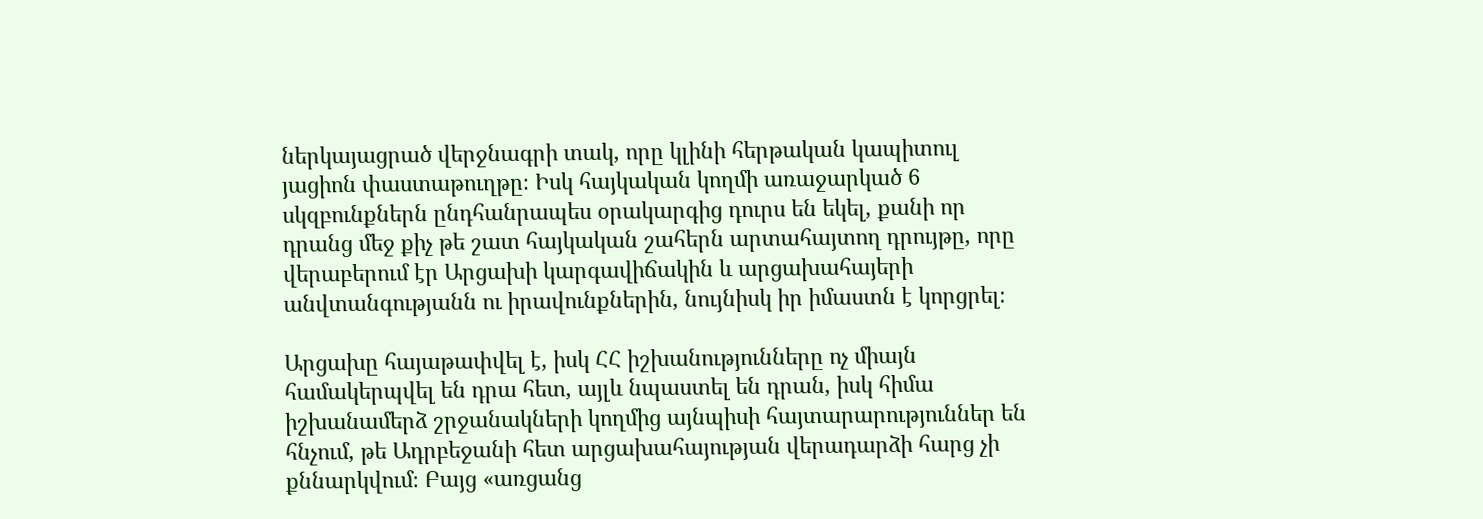ներկայացրած վերջնագրի տակ, որը կլինի հերթական կապիտուլ յացիոն փաստաթուղթը։ Իսկ հայկական կողմի առաջարկած 6 սկզբունքներն ընդհանրապես օրակարգից դուրս են եկել, քանի որ դրանց մեջ քիչ թե շատ հայկական շահերն արտահայտող դրույթը, որը վերաբերում էր Արցախի կարգավիճակին և արցախահայերի անվտանգությանն ու իրավունքներին, նույնիսկ իր իմաստն է կորցրել։

Արցախը հայաթափվել է, իսկ ՀՀ իշխանությունները ոչ միայն համակերպվել են դրա հետ, այլև նպաստել են դրան, իսկ հիմա իշխանամերձ շրջանակների կողմից այնպիսի հայտարարություններ են հնչում, թե Ադրբեջանի հետ արցախահայության վերադարձի հարց չի քննարկվում։ Բայց «առցանց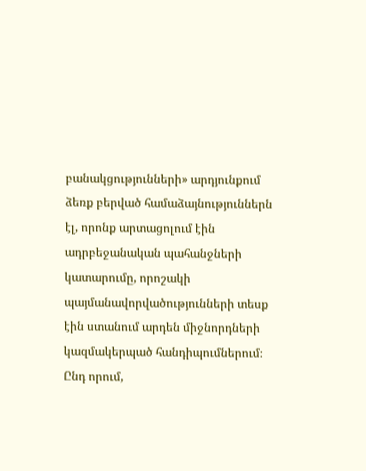բանակցությունների» արդյունքում ձեռք բերված համաձայնություններն էլ, որոնք արտացոլում էին ադրբեջանական պահանջների կատարումը, որոշակի պայմանավորվածությունների տեսք էին ստանում արդեն միջնորդների կազմակերպած հանդիպումներում։ Ընդ որում,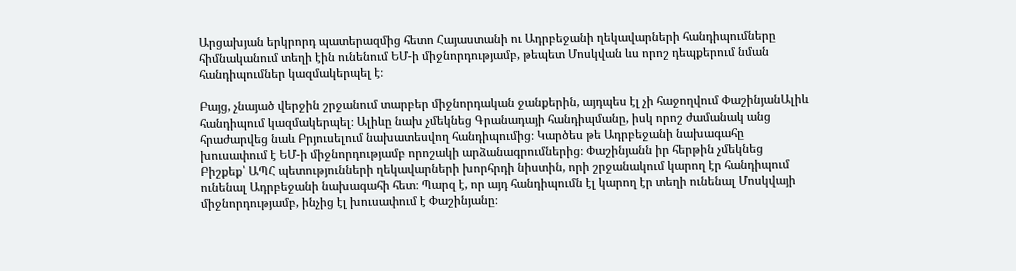Արցախյան երկրորդ պատերազմից հետո Հայաստանի ու Ադրբեջանի ղեկավարների հանդիպումները հիմնականում տեղի էին ունենում ԵՄ-ի միջնորդությամբ, թեպետ Մոսկվան ևս որոշ դեպքերում նման հանդիպումներ կազմակերպել է։

Բայց, չնայած վերջին շրջանում տարբեր միջնորդական ջանքերին, այդպես էլ չի հաջողվում ՓաշինյանԱլիև հանդիպում կազմակերպել։ Ալիևը նախ չմեկնեց Գրանադայի հանդիպմանը, իսկ որոշ ժամանակ անց հրաժարվեց նաև Բրյուսելում նախատեսվող հանդիպումից։ Կարծես թե Ադրբեջանի նախագահը խուսափում է ԵՄ-ի միջնորդությամբ որոշակի արձանագրումներից։ Փաշինյանն իր հերթին չմեկնեց Բիշքեք՝ ԱՊՀ պետությունների ղեկավարների խորհրդի նիստին, որի շրջանակում կարող էր հանդիպում ունենալ Ադրբեջանի նախագահի հետ։ Պարզ է, որ այդ հանդիպումն էլ կարող էր տեղի ունենալ Մոսկվայի միջնորդությամբ, ինչից էլ խուսափում է Փաշինյանը։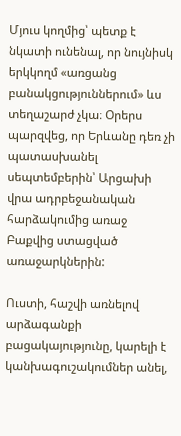Մյուս կողմից՝ պետք է նկատի ունենալ, որ նույնիսկ երկկողմ «առցանց բանակցություններում» ևս տեղաշարժ չկա։ Օրերս պարզվեց, որ Երևանը դեռ չի պատասխանել սեպտեմբերին՝ Արցախի վրա ադրբեջանական հարձակումից առաջ Բաքվից ստացված առաջարկներին:

Ուստի, հաշվի առնելով արձագանքի բացակայությունը, կարելի է կանխագուշակումներ անել,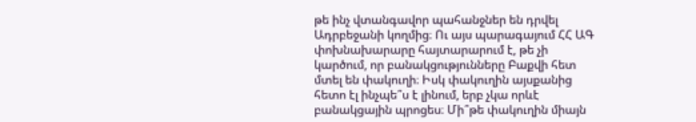թե ինչ վտանգավոր պահանջներ են դրվել Ադրբեջանի կողմից։ Ու այս պարագայում ՀՀ ԱԳ փոխնախարարը հայտարարում է, թե չի կարծում, որ բանակցությունները Բաքվի հետ մտել են փակուղի։ Իսկ փակուղին այսքանից հետո էլ ինչպե՞ս է լինում, երբ չկա որևէ բանակցային պրոցես։ Մի՞թե փակուղին միայն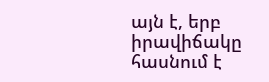այն է, երբ իրավիճակը հասնում է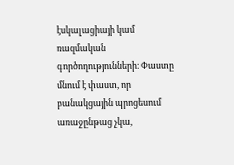էսկալացիայի կամ ռազմական գործողությունների։ Փաստը մնում է փաստ, որ բանակցային պրոցեսում առաջընթաց չկա,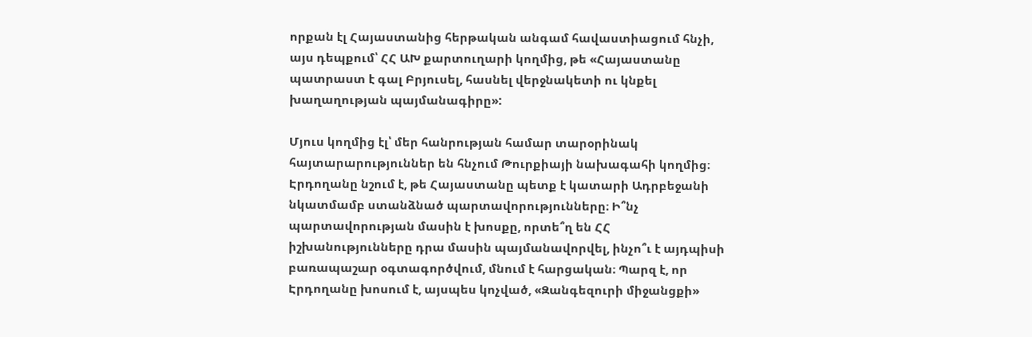որքան էլ Հայաստանից հերթական անգամ հավաստիացում հնչի, այս դեպքում՝ ՀՀ ԱԽ քարտուղարի կողմից, թե «Հայաստանը պատրաստ է գալ Բրյուսել, հասնել վերջնակետի ու կնքել խաղաղության պայմանագիրը»:

Մյուս կողմից էլ՝ մեր հանրության համար տարօրինակ հայտարարություններ են հնչում Թուրքիայի նախագահի կողմից։ Էրդողանը նշում է, թե Հայաստանը պետք է կատարի Ադրբեջանի նկատմամբ ստանձնած պարտավորությունները։ Ի՞նչ պարտավորության մասին է խոսքը, որտե՞ղ են ՀՀ իշխանությունները դրա մասին պայմանավորվել, ինչո՞ւ է այդպիսի բառապաշար օգտագործվում, մնում է հարցական։ Պարզ է, որ Էրդողանը խոսում է, այսպես կոչված, «Զանգեզուրի միջանցքի»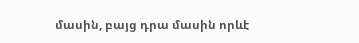մասին, բայց դրա մասին որևէ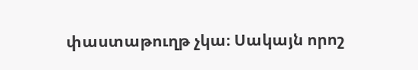փաստաթուղթ չկա։ Սակայն որոշ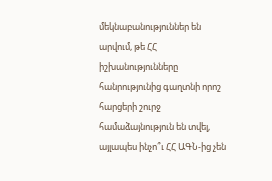մեկնաբանություններ են արվում, թե ՀՀ իշխանությունները հանրությունից գաղտնի որոշ հարցերի շուրջ համաձայնություն են տվել, այլապես ինչո՞ւ ՀՀ ԱԳՆ-ից չեն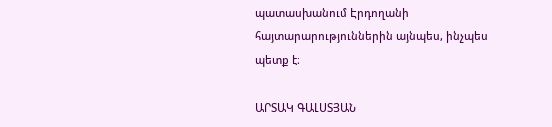պատասխանում Էրդողանի հայտարարություններին այնպես, ինչպես պետք է։

ԱՐՏԱԿ ԳԱԼՍՏՅԱՆ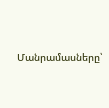Մանրամասները՝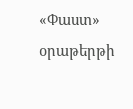«Փաստ» օրաթերթի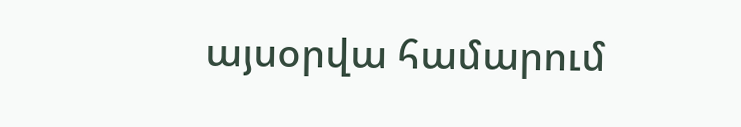այսօրվա համարում